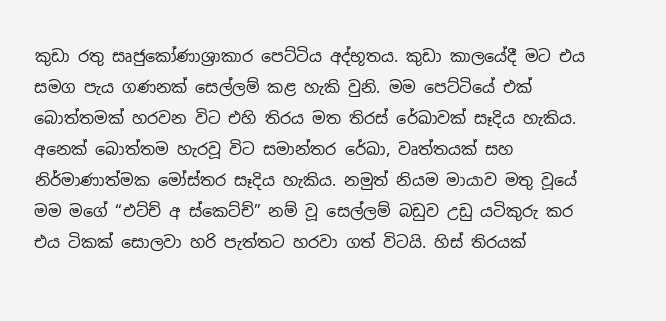කුඩා රතු සෘජුකෝණාශ්‍රාකාර පෙට්ටිය අද්භූතය. කුඩා කාලයේදී මට එය සමග පැය ගණනක් සෙල්ලම් කළ හැකි වුනි. මම පෙට්ටියේ එක් බොත්තමක් හරවන විට එහි තිරය මත තිරස් රේඛාවක් සෑදිය හැකිය. අනෙක් බොත්තම හැරවූ විට සමාන්තර රේඛා, වෘත්තයක් සහ නිර්මාණාත්මක මෝස්තර සෑදිය හැකිය. නමුත් නියම මායාව මතු වූයේ මම මගේ “එට්ච් අ ස්කෙට්ච්” නම් වූ සෙල්ලම් බඩුව උඩු යටිකුරු කර එය ටිකක් සොලවා හරි පැත්තට හරවා ගත් විටයි. හිස් තිරයක්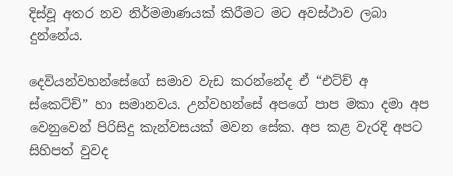දිස්වූ අතර නව නිර්මමාණයක් කිරීමට මට අවස්ථාව ලබා දුන්නේය.

දෙවියන්වහන්සේගේ සමාව වැඩ කරන්නේද ඒ “එට්ච් අ ස්කෙට්ච්” හා සමානවය. උන්වහන්සේ අපගේ පාප මකා දමා අප වෙනුවෙන් පිරිසිදු කැන්වසයක් මවන සේක. අප කළ වැරදි අපට සිහිපත් වුවද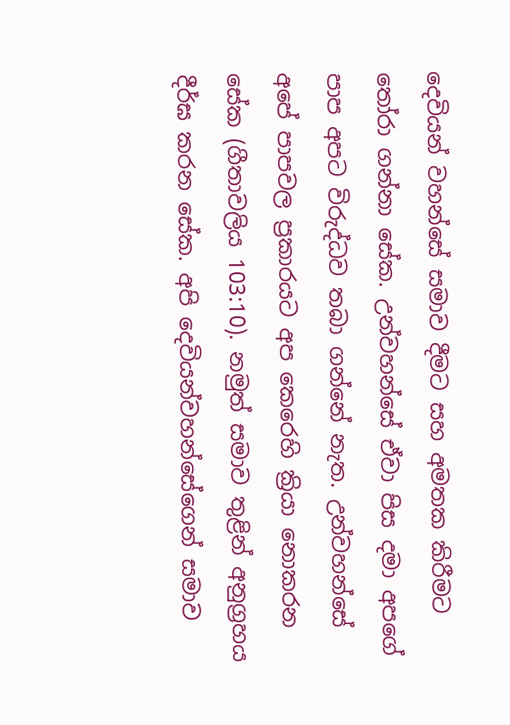දෙවියන් වහන්සේ සමාව දීමට සහ අමතක කිරීමට තෝරා ගන්නා සේක. උන්වහන්සේ ඒවා පිස දමා අපගේ පාප අපට විරුද්ධව තබා ගන්නේ නැත. උන්වහන්සේ අපේ පාපවල ප්‍රකාරයට අප කෙරෙහි ක්‍රියා නොකරන සේක (ගීතාවලිය 103:10). නමුත් සමාව තුළින් අනුග්‍රහය දීර්ඝ කරන සේක. අපි දෙවියන්වහන්සේගෙන් සමාව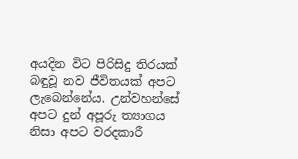අයදින විට පිරිසිදු තිරයක් බඳුවූ නව ජීවිතයක් අපට ලැබෙන්නේය. උන්වහන්සේ අපට දුන් අපූරු ත්‍යාගය නිසා අපට වරදකාරී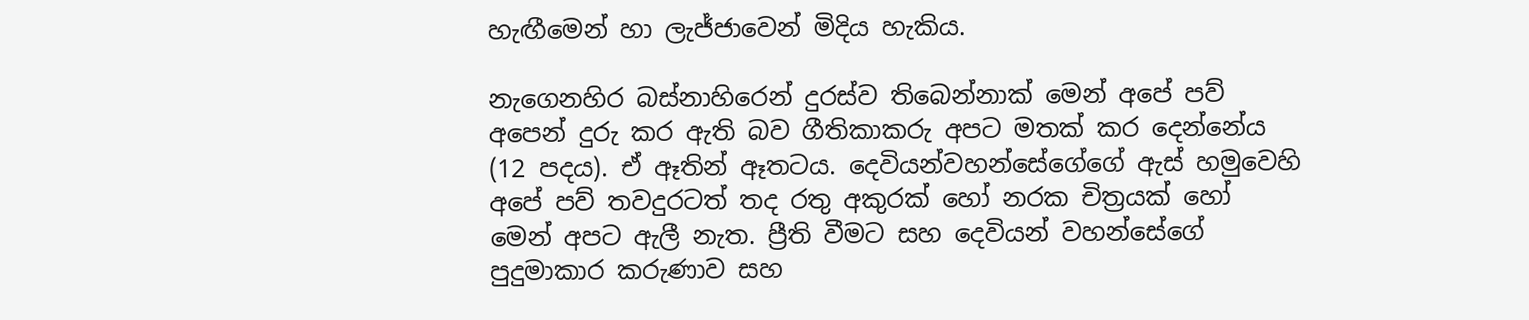හැඟීමෙන් හා ලැජ්ජාවෙන් මිදිය හැකිය.

නැගෙනහිර බස්නාහිරෙන් දුරස්ව තිබෙන්නාක් මෙන් අපේ පව් අපෙන් දුරු කර ඇති බව ගීතිකාකරු අපට මතක් කර දෙන්නේය (12 පදය). ඒ ඈතින් ඈතටය. දෙවියන්වහන්සේගේගේ ඇස් හමුවෙහි අපේ පව් තවදුරටත් තද රතු අකුරක් හෝ නරක චිත්‍රයක් හෝ මෙන් අපට ඇලී නැත. ප්‍රීති වීමට සහ දෙවියන් වහන්සේගේ පුදුමාකාර කරුණාව සහ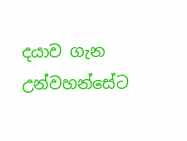දයාව ගැන උන්වහන්සේට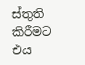ස්තුති කිරීමට එය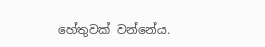හේතුවක් වන්නේය.